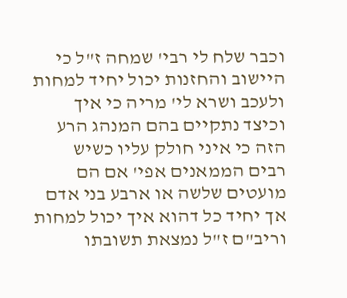וכבר שלח לי רבי' שמחה ז"ל כי היישוב והחזנות יכול יחיד למחות ולעכב ושרא לי' מריה כי איך וכיצד נתקיים בהם המנהג הרע הזה כי איני חולק עליו כשיש רבים הממאנים אפי' אם הם מועטים שלשה או ארבע בני אדם אך יחיד כל דהוא איך יכול למחות וריב"ם ז"ל נמצאת תשובתו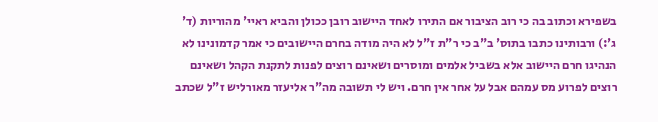בשפירא וכתוב בה כי רוב הציבור אם התירו לאחד היישוב רובן ככולן והביא ראיי' מהוריות (ד' ג':) ורבותינו כתבו בתוס' ב"ב כי ר"ת ז"ל לא היה מודה בחרם היישובים כי אמר קדמונינו לא הנהיגו חרם היישוב אלא בשביל אלמים ומוסרים ושאינם רוצים לפנות לתקנת הקהל ושאינם רוצים לפרוע מס עמהם אבל על אחר אין חרם. ויש לי תשובה מה"ר אליעזר מאורליש ז"ל שכתב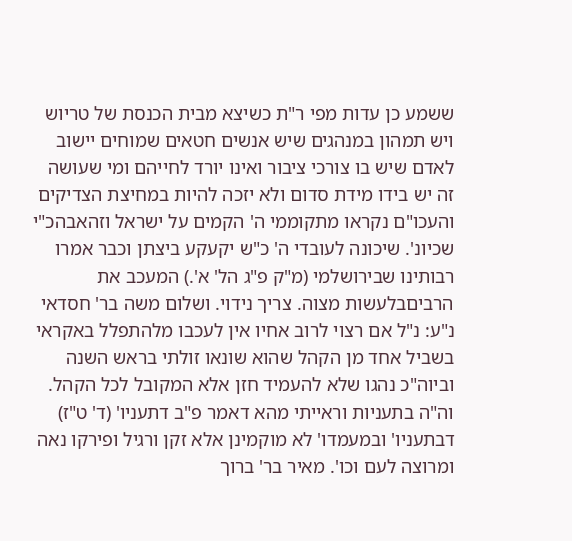ששמע כן עדות מפי ר"ת כשיצא מבית הכנסת של טריוש ויש תמהון במנהגים שיש אנשים חטאים שמוחים יישוב לאדם שיש בו צורכי ציבור ואינו יורד לחייהם ומי שעושה זה יש בידו מידת סדום ולא יזכה להיות במחיצת הצדיקים והעכו"ם נקראו מתקוממי ה' הקמים על ישראל וזהאבהכ"י שכיונ'. שיכונה לעובדי ה' כ"ש יקעקע ביצתן וכבר אמרו רבותינו שבירושלמי (מ"ק פ"ג הל' א'.) המעכב את הרביםבלעשות מצוה. צריך נידוי. ושלום משה בר' חסדאי נ"ע: נ"ל אם רצוי לרוב אחיו אין לעכבו מלהתפלל באקראי בשביל אחד מן הקהל שהוא שונאו זולתי בראש השנה וביוה"כ נהגו שלא להעמיד חזן אלא המקובל לכל הקהל. וה"ה בתעניות וראייתי מהא דאמר פ"ב דתעניו' (ד' ט"ז) דבתעניו' ובמעמדו' לא מוקמינן אלא זקן ורגיל ופירקו נאה ומרוצה לעם וכו'. מאיר בר' ברוך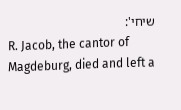שיחי':
R. Jacob, the cantor of Magdeburg, died and left a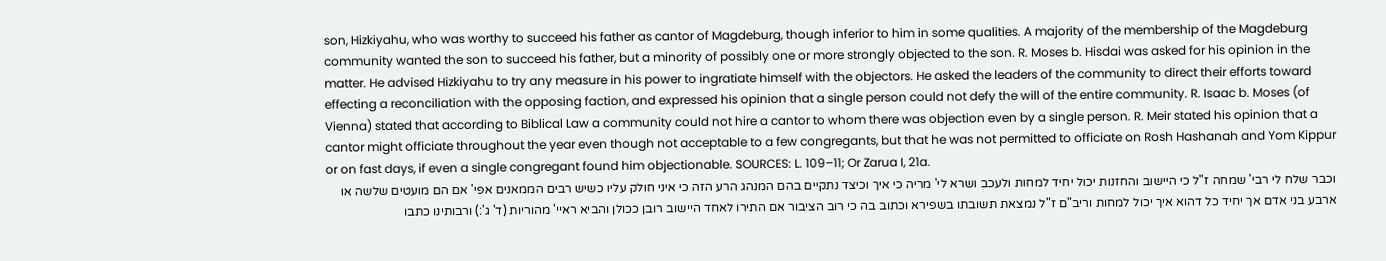son, Hizkiyahu, who was worthy to succeed his father as cantor of Magdeburg, though inferior to him in some qualities. A majority of the membership of the Magdeburg community wanted the son to succeed his father, but a minority of possibly one or more strongly objected to the son. R. Moses b. Hisdai was asked for his opinion in the matter. He advised Hizkiyahu to try any measure in his power to ingratiate himself with the objectors. He asked the leaders of the community to direct their efforts toward effecting a reconciliation with the opposing faction, and expressed his opinion that a single person could not defy the will of the entire community. R. Isaac b. Moses (of Vienna) stated that according to Biblical Law a community could not hire a cantor to whom there was objection even by a single person. R. Meir stated his opinion that a cantor might officiate throughout the year even though not acceptable to a few congregants, but that he was not permitted to officiate on Rosh Hashanah and Yom Kippur or on fast days, if even a single congregant found him objectionable. SOURCES: L. 109–11; Or Zarua I, 21a.
וכבר שלח לי רבי' שמחה ז"ל כי היישוב והחזנות יכול יחיד למחות ולעכב ושרא לי' מריה כי איך וכיצד נתקיים בהם המנהג הרע הזה כי איני חולק עליו כשיש רבים הממאנים אפי' אם הם מועטים שלשה או ארבע בני אדם אך יחיד כל דהוא איך יכול למחות וריב"ם ז"ל נמצאת תשובתו בשפירא וכתוב בה כי רוב הציבור אם התירו לאחד היישוב רובן ככולן והביא ראיי' מהוריות (ד' ג':) ורבותינו כתבו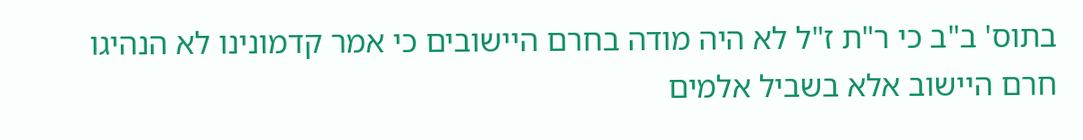בתוס' ב"ב כי ר"ת ז"ל לא היה מודה בחרם היישובים כי אמר קדמונינו לא הנהיגו חרם היישוב אלא בשביל אלמים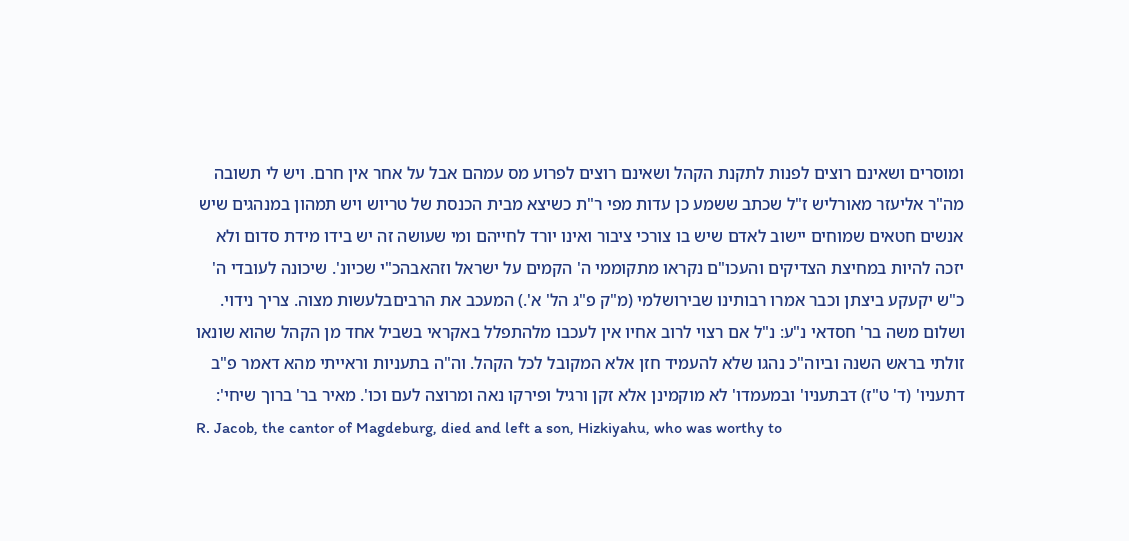ומוסרים ושאינם רוצים לפנות לתקנת הקהל ושאינם רוצים לפרוע מס עמהם אבל על אחר אין חרם. ויש לי תשובה מה"ר אליעזר מאורליש ז"ל שכתב ששמע כן עדות מפי ר"ת כשיצא מבית הכנסת של טריוש ויש תמהון במנהגים שיש אנשים חטאים שמוחים יישוב לאדם שיש בו צורכי ציבור ואינו יורד לחייהם ומי שעושה זה יש בידו מידת סדום ולא יזכה להיות במחיצת הצדיקים והעכו"ם נקראו מתקוממי ה' הקמים על ישראל וזהאבהכ"י שכיונ'. שיכונה לעובדי ה' כ"ש יקעקע ביצתן וכבר אמרו רבותינו שבירושלמי (מ"ק פ"ג הל' א'.) המעכב את הרביםבלעשות מצוה. צריך נידוי. ושלום משה בר' חסדאי נ"ע: נ"ל אם רצוי לרוב אחיו אין לעכבו מלהתפלל באקראי בשביל אחד מן הקהל שהוא שונאו זולתי בראש השנה וביוה"כ נהגו שלא להעמיד חזן אלא המקובל לכל הקהל. וה"ה בתעניות וראייתי מהא דאמר פ"ב דתעניו' (ד' ט"ז) דבתעניו' ובמעמדו' לא מוקמינן אלא זקן ורגיל ופירקו נאה ומרוצה לעם וכו'. מאיר בר' ברוך שיחי':
R. Jacob, the cantor of Magdeburg, died and left a son, Hizkiyahu, who was worthy to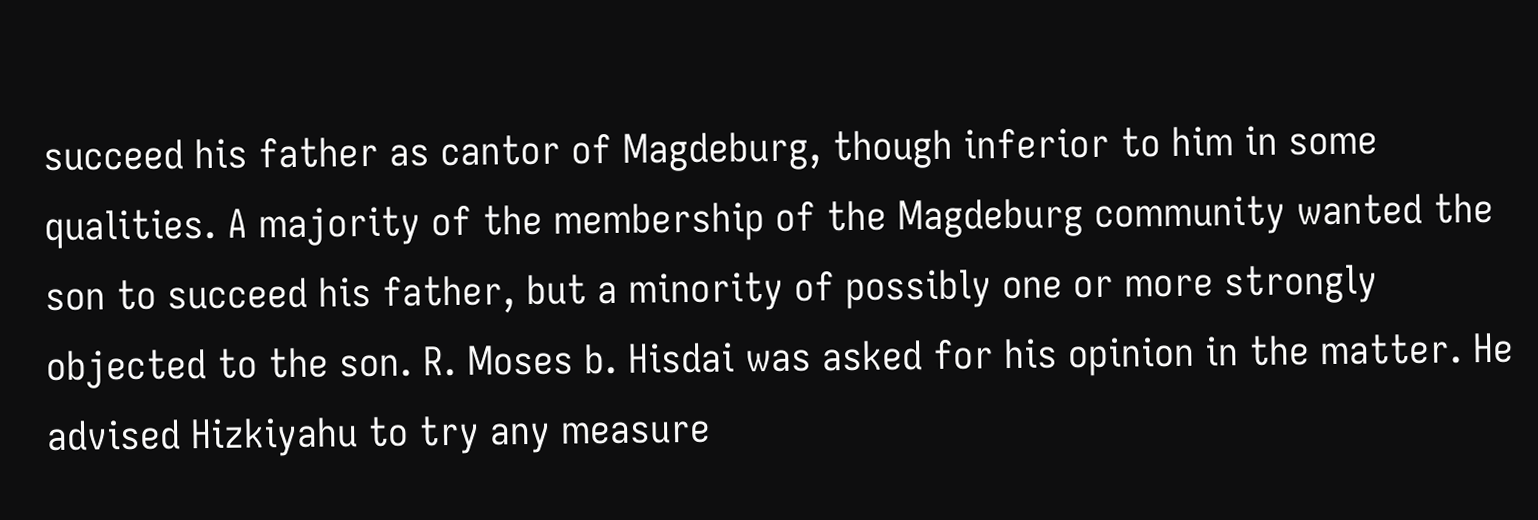succeed his father as cantor of Magdeburg, though inferior to him in some qualities. A majority of the membership of the Magdeburg community wanted the son to succeed his father, but a minority of possibly one or more strongly objected to the son. R. Moses b. Hisdai was asked for his opinion in the matter. He advised Hizkiyahu to try any measure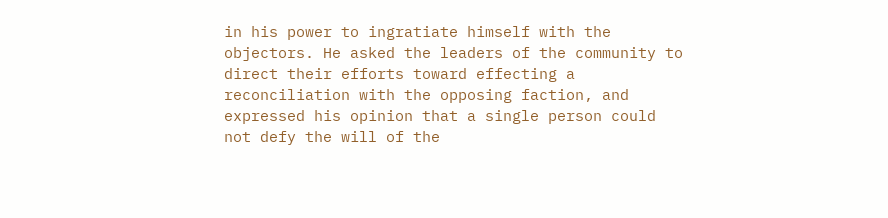in his power to ingratiate himself with the objectors. He asked the leaders of the community to direct their efforts toward effecting a reconciliation with the opposing faction, and expressed his opinion that a single person could not defy the will of the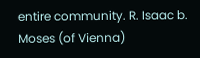entire community. R. Isaac b. Moses (of Vienna)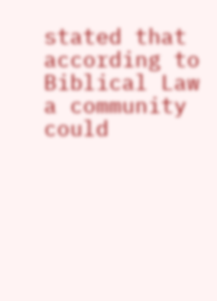stated that according to Biblical Law a community could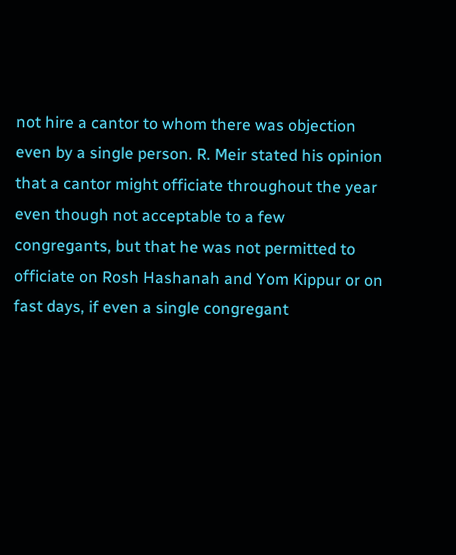not hire a cantor to whom there was objection even by a single person. R. Meir stated his opinion that a cantor might officiate throughout the year even though not acceptable to a few congregants, but that he was not permitted to officiate on Rosh Hashanah and Yom Kippur or on fast days, if even a single congregant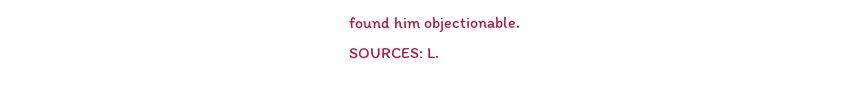found him objectionable.
SOURCES: L.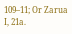109–11; Or Zarua I, 21a.